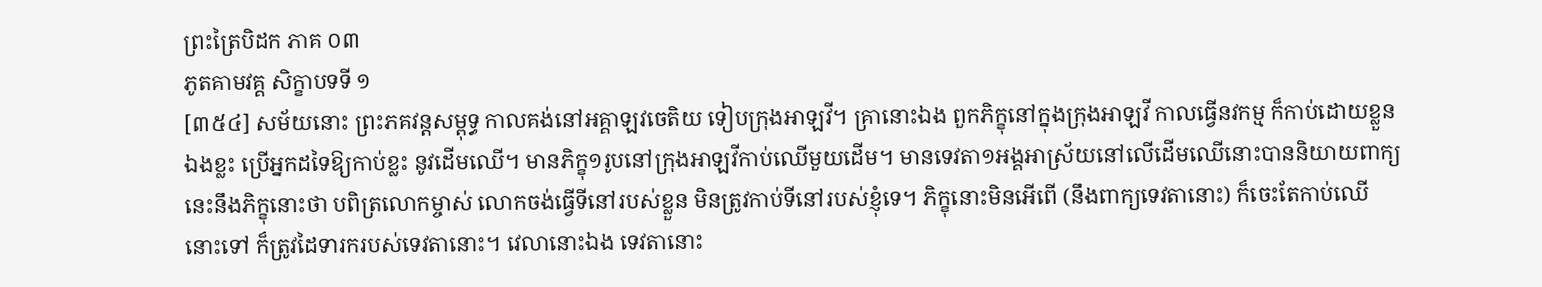ព្រះត្រៃបិដក ភាគ ០៣
ភូតគាមវគ្គ សិក្ខាបទទី ១
[៣៥៤] សម័យនោះ ព្រះភគវន្ដសម្ពុទ្ធ កាលគង់នៅអគ្គាឡវចេតិយ ទៀបក្រុងអាឡវី។ គ្រានោះឯង ពួកភិក្ខុនៅក្នុងក្រុងអាឡវី កាលធ្វើនវកម្ម ក៏កាប់ដោយខ្លួនឯងខ្លះ ប្រើអ្នកដទៃឱ្យកាប់ខ្លះ នូវដើមឈើ។ មានភិក្ខុ១រូបនៅក្រុងអាឡវីកាប់ឈើមួយដើម។ មានទេវតា១អង្គអាស្រ័យនៅលើដើមឈើនោះបាននិយាយពាក្យនេះនឹងភិក្ខុនោះថា បពិត្រលោកម្ចាស់ លោកចង់ធ្វើទីនៅរបស់ខ្លួន មិនត្រូវកាប់ទីនៅរបស់ខ្ញុំទេ។ ភិក្ខុនោះមិនអើពើ (នឹងពាក្យទេវតានោះ) ក៏ចេះតែកាប់ឈើនោះទៅ ក៏ត្រូវដៃទារករបស់ទេវតានោះ។ វេលានោះឯង ទេវតានោះ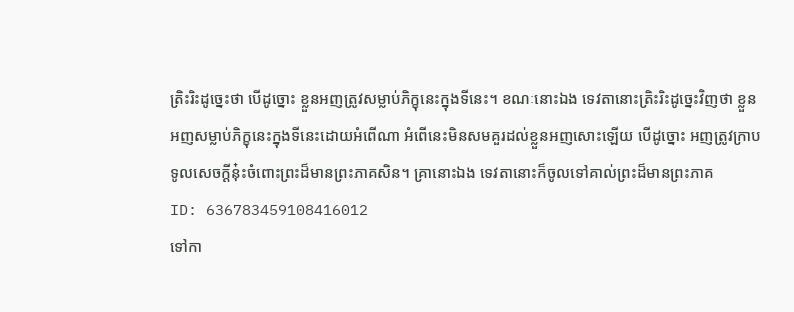ត្រិះរិះដូច្នេះថា បើដូច្នោះ ខ្លួនអញត្រូវសម្លាប់ភិក្ខុនេះក្នុងទីនេះ។ ខណៈនោះឯង ទេវតានោះត្រិះរិះដូច្នេះវិញថា ខ្លួនអញសម្លាប់ភិក្ខុនេះក្នុងទីនេះដោយអំពើណា អំពើនេះមិនសមគួរដល់ខ្លួនអញសោះឡើយ បើដូច្នោះ អញត្រូវក្រាបទូលសេចក្ដីនុ៎ះចំពោះព្រះដ៏មានព្រះភាគសិន។ គ្រានោះឯង ទេវតានោះក៏ចូលទៅគាល់ព្រះដ៏មានព្រះភាគ
ID: 636783459108416012
ទៅកា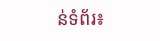ន់ទំព័រ៖